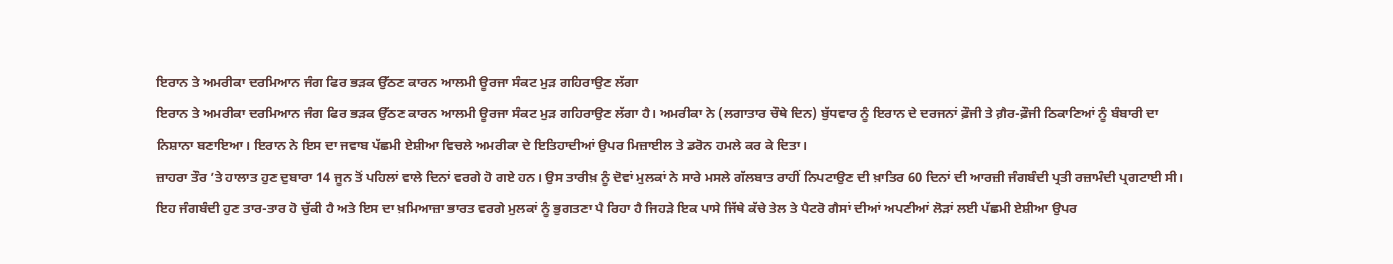ਇਰਾਨ ਤੇ ਅਮਰੀਕਾ ਦਰਮਿਆਨ ਜੰਗ ਫਿਰ ਭੜਕ ਉੱਠਣ ਕਾਰਨ ਆਲਮੀ ਊਰਜਾ ਸੰਕਟ ਮੁੜ ਗਹਿਰਾਉਣ ਲੱਗਾ
ਇਰਾਨ ਤੇ ਅਮਰੀਕਾ ਦਰਮਿਆਨ ਜੰਗ ਫਿਰ ਭੜਕ ਉੱਠਣ ਕਾਰਨ ਆਲਮੀ ਊਰਜਾ ਸੰਕਟ ਮੁੜ ਗਹਿਰਾਉਣ ਲੱਗਾ ਹੈ। ਅਮਰੀਕਾ ਨੇ (ਲਗਾਤਾਰ ਚੌਥੇ ਦਿਨ) ਬੁੱਧਵਾਰ ਨੂੰ ਇਰਾਨ ਦੇ ਦਰਜਨਾਂ ਫ਼ੌਜੀ ਤੇ ਗ਼ੈਰ-ਫ਼ੌਜੀ ਠਿਕਾਣਿਆਂ ਨੂੰ ਬੰਬਾਰੀ ਦਾ ਨਿਸ਼ਾਨਾ ਬਣਾਇਆ। ਇਰਾਨ ਨੇ ਇਸ ਦਾ ਜਵਾਬ ਪੱਛਮੀ ਏਸ਼ੀਆ ਵਿਚਲੇ ਅਮਰੀਕਾ ਦੇ ਇਤਿਹਾਦੀਆਂ ਉਪਰ ਮਿਜ਼ਾਈਲ ਤੇ ਡਰੋਨ ਹਮਲੇ ਕਰ ਕੇ ਦਿਤਾ।
ਜ਼ਾਹਰਾ ਤੌਰ ’ਤੇ ਹਾਲਾਤ ਹੁਣ ਦੁਬਾਰਾ 14 ਜੂਨ ਤੋਂ ਪਹਿਲਾਂ ਵਾਲੇ ਦਿਨਾਂ ਵਰਗੇ ਹੋ ਗਏ ਹਨ। ਉਸ ਤਾਰੀਖ਼ ਨੂੰ ਦੋਵਾਂ ਮੁਲਕਾਂ ਨੇ ਸਾਰੇ ਮਸਲੇ ਗੱਲਬਾਤ ਰਾਹੀਂ ਨਿਪਟਾਉਣ ਦੀ ਖ਼ਾਤਿਰ 60 ਦਿਨਾਂ ਦੀ ਆਰਜ਼ੀ ਜੰਗਬੰਦੀ ਪ੍ਰਤੀ ਰਜ਼ਾਮੰਦੀ ਪ੍ਰਗਟਾਈ ਸੀ। ਇਹ ਜੰਗਬੰਦੀ ਹੁਣ ਤਾਰ-ਤਾਰ ਹੋ ਚੁੱਕੀ ਹੈ ਅਤੇ ਇਸ ਦਾ ਖ਼ਮਿਆਜ਼ਾ ਭਾਰਤ ਵਰਗੇ ਮੁਲਕਾਂ ਨੂੰ ਭੁਗਤਣਾ ਪੈ ਰਿਹਾ ਹੈ ਜਿਹੜੇ ਇਕ ਪਾਸੇ ਜਿੱਥੇ ਕੱਚੇ ਤੇਲ ਤੇ ਪੈਟਰੋ ਗੈਸਾਂ ਦੀਆਂ ਅਪਣੀਆਂ ਲੋੜਾਂ ਲਈ ਪੱਛਮੀ ਏਸ਼ੀਆ ਉਪਰ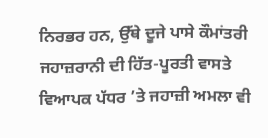ਨਿਰਭਰ ਹਨ, ਉੱਥੇ ਦੂਜੇ ਪਾਸੇ ਕੌਮਾਂਤਰੀ ਜਹਾਜ਼ਰਾਨੀ ਦੀ ਹਿੱਤ-ਪੂਰਤੀ ਵਾਸਤੇ ਵਿਆਪਕ ਪੱਧਰ ’ਤੇ ਜਹਾਜ਼ੀ ਅਮਲਾ ਵੀ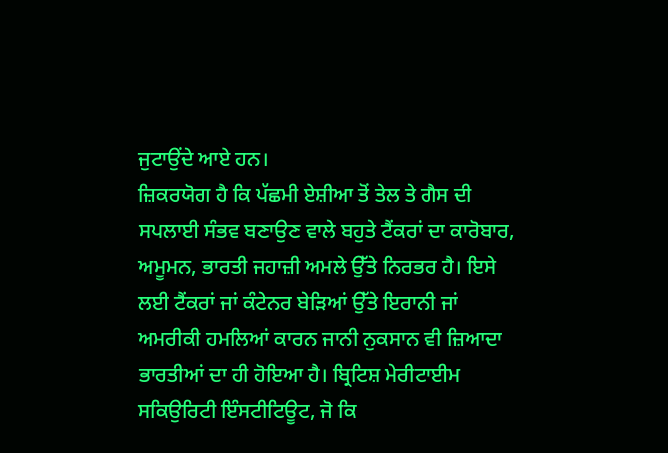ਜੁਟਾਉਂਦੇ ਆਏ ਹਨ।
ਜ਼ਿਕਰਯੋਗ ਹੈ ਕਿ ਪੱਛਮੀ ਏਸ਼ੀਆ ਤੋਂ ਤੇਲ ਤੇ ਗੈਸ ਦੀ ਸਪਲਾਈ ਸੰਭਵ ਬਣਾਉਣ ਵਾਲੇ ਬਹੁਤੇ ਟੈਂਕਰਾਂ ਦਾ ਕਾਰੋਬਾਰ, ਅਮੂਮਨ, ਭਾਰਤੀ ਜਹਾਜ਼ੀ ਅਮਲੇ ਉੱਤੇ ਨਿਰਭਰ ਹੈ। ਇਸੇ ਲਈ ਟੈਂਕਰਾਂ ਜਾਂ ਕੰਟੇਨਰ ਬੇੜਿਆਂ ਉੱਤੇ ਇਰਾਨੀ ਜਾਂ ਅਮਰੀਕੀ ਹਮਲਿਆਂ ਕਾਰਨ ਜਾਨੀ ਨੁਕਸਾਨ ਵੀ ਜ਼ਿਆਦਾ ਭਾਰਤੀਆਂ ਦਾ ਹੀ ਹੋਇਆ ਹੈ। ਬ੍ਰਿਟਿਸ਼ ਮੇਰੀਟਾਈਮ ਸਕਿਉਰਿਟੀ ਇੰਸਟੀਟਿਊਟ, ਜੋ ਕਿ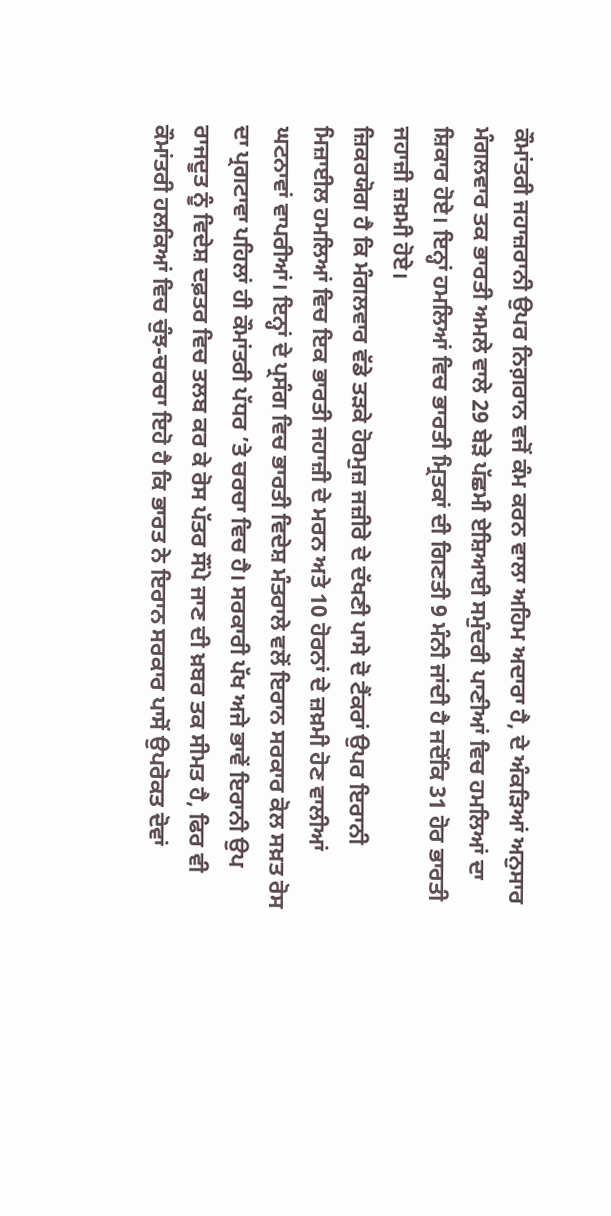ਕੌਮਾਂਤਰੀ ਜਹਾਜ਼ਰਾਨੀ ਉਪਰ ਨਿਗ਼ਰਾਨ ਵਜੋਂ ਕੰਮ ਕਰਨ ਵਾਲਾ ਅਹਿਮ ਅਦਾਰਾ ਹੈ, ਦੇ ਅੰਕੜਿਆਂ ਅਨੁਸਾਰ ਮੰਗਲਵਾਰ ਤਕ ਭਾਰਤੀ ਅਮਲੇ ਵਾਲੇ 29 ਬੇੜੇ ਪੱਛਮੀ ਏਸ਼ਿਆਈ ਸਮੁੰਦਰੀ ਪਾਣੀਆਂ ਵਿਚ ਹਮਲਿਆਂ ਦਾ ਸ਼ਿਕਾਰ ਹੋਏ। ਇਨ੍ਹਾਂ ਹਮਲਿਆਂ ਵਿਚ ਭਾਰਤੀ ਮ੍ਰਿਤਕਾਂ ਦੀ ਗਿਣਤੀ 9 ਮੰਨੀ ਜਾਂਦੀ ਹੈ ਜਦੋਂਕਿ 31 ਹੋਰ ਭਾਰਤੀ ਜਹਾਜ਼ੀ ਜ਼ਖ਼ਮੀ ਹੋਏ।
ਜ਼ਿਕਰਯੋਗ ਹੈ ਕਿ ਮੰਗਲਵਾਰ ਵੱਡੇ ਤੜਕੇ ਹੋਰਮੁਜ਼ ਜਜ਼ੀਰੇ ਦੇ ਦੱਖਣੀ ਪਾਸੇ ਦੋ ਟੈਂਕਰਾਂ ਉਪਰ ਇਰਾਨੀ ਮਿਜ਼ਾਈਲ ਹਮਲਿਆਂ ਵਿਚ ਇਕ ਭਾਰਤੀ ਜਹਾਜ਼ੀ ਦੇ ਮਰਨ ਅਤੇ 10 ਹੋਰਨਾਂ ਦੇ ਜ਼ਖ਼ਮੀ ਹੋਣ ਵਾਲੀਆਂ ਘਟਨਾਵਾਂ ਵਾਪਰੀਆਂ। ਇਨ੍ਹਾਂ ਦੇ ਪ੍ਰਸੰਗ ਵਿਚ ਭਾਰਤੀ ਵਿਦੇਸ਼ ਮੰਤਰਾਲੇ ਵਲੋਂ ਇਰਾਨ ਸਰਕਾਰ ਕੋਲ ਸਖ਼ਤ ਰੋਸ ਦਾ ਪ੍ਰਗਟਾਵਾ ਪਹਿਲਾਂ ਹੀ ਕੌਮਾਂਤਰੀ ਪੱਧਰ ’ਤੇ ਚਰਚਾ ਵਿਚ ਹੈ। ਸਰਕਾਰੀ ਪੱਖ ਅਜੇ ਭਾਵੇਂ ਇਰਾਨੀ ਉਪ ਰਾਜਦੂਤ ਨੂੰ ਵਿਦੇਸ਼ ਦਫ਼ਤਰ ਵਿਚ ਤਲਬ ਕਰ ਕੇ ਰੋਸ ਪੱਤਰ ਸੌਂਪੇ ਜਾਣ ਦੀ ਖ਼ਬਰ ਤਕ ਸੀਮਤ ਹੈ, ਫਿਰ ਵੀ ਕੌਮਾਂਤਰੀ ਹਲਕਿਆਂ ਵਿਚ ਚੁੰਝ-ਚਰਚਾ ਇਹੋ ਹੈ ਕਿ ਭਾਰਤ ਨੇ ਇਰਾਨ ਸਰਕਾਰ ਪਾਸੋਂ ਉਪਰੋਕਤ ਦੋਵਾਂ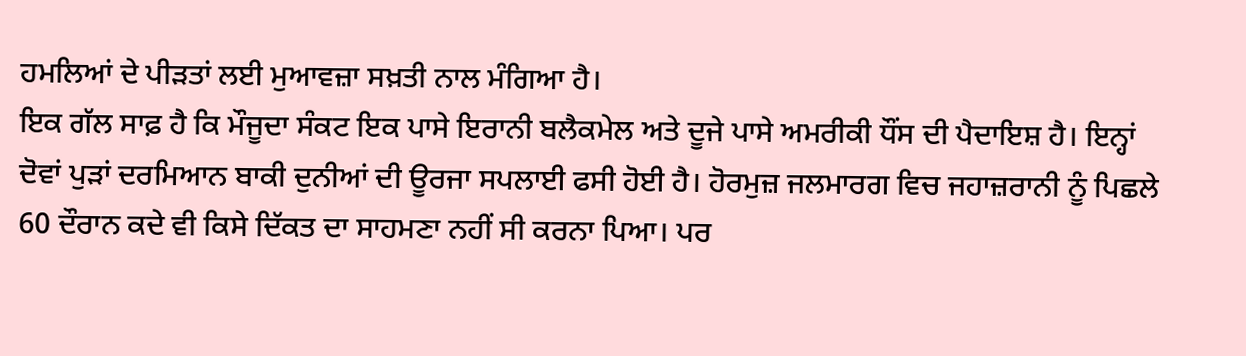ਹਮਲਿਆਂ ਦੇ ਪੀੜਤਾਂ ਲਈ ਮੁਆਵਜ਼ਾ ਸਖ਼ਤੀ ਨਾਲ ਮੰਗਿਆ ਹੈ।
ਇਕ ਗੱਲ ਸਾਫ਼ ਹੈ ਕਿ ਮੌਜੂਦਾ ਸੰਕਟ ਇਕ ਪਾਸੇ ਇਰਾਨੀ ਬਲੈਕਮੇਲ ਅਤੇ ਦੂਜੇ ਪਾਸੇ ਅਮਰੀਕੀ ਧੌਂਸ ਦੀ ਪੈਦਾਇਸ਼ ਹੈ। ਇਨ੍ਹਾਂ ਦੋਵਾਂ ਪੁੜਾਂ ਦਰਮਿਆਨ ਬਾਕੀ ਦੁਨੀਆਂ ਦੀ ਊਰਜਾ ਸਪਲਾਈ ਫਸੀ ਹੋਈ ਹੈ। ਹੋਰਮੁਜ਼ ਜਲਮਾਰਗ ਵਿਚ ਜਹਾਜ਼ਰਾਨੀ ਨੂੰ ਪਿਛਲੇ 60 ਦੌਰਾਨ ਕਦੇ ਵੀ ਕਿਸੇ ਦਿੱਕਤ ਦਾ ਸਾਹਮਣਾ ਨਹੀਂ ਸੀ ਕਰਨਾ ਪਿਆ। ਪਰ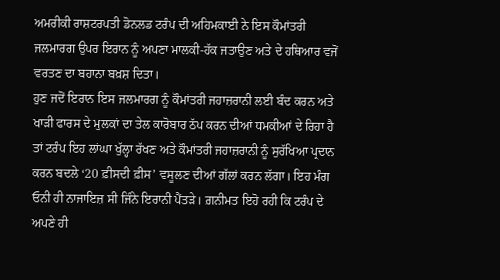ਅਮਰੀਕੀ ਰਾਸ਼ਟਰਪਤੀ ਡੋਨਲਡ ਟਰੰਪ ਦੀ ਅਹਿਮਕਾਈ ਨੇ ਇਸ ਕੌਮਾਂਤਰੀ ਜਲਮਾਰਗ ਉਪਰ ਇਰਾਨ ਨੂੰ ਅਪਣਾ ਮਾਲਕੀ-ਹੱਕ ਜਤਾਉਣ ਅਤੇ ਦੇ ਹਥਿਆਰ ਵਜੋਂ ਵਰਤਣ ਦਾ ਬਹਾਨਾ ਬਖ਼ਸ਼ ਦਿਤਾ।
ਹੁਣ ਜਦੋਂ ਇਰਾਨ ਇਸ ਜਲਮਾਰਗ ਨੂੰ ਕੌਮਾਂਤਰੀ ਜਹਾਜ਼ਰਾਨੀ ਲਈ ਬੰਦ ਕਰਨ ਅਤੇ ਖਾੜੀ ਫਾਰਸ ਦੇ ਮੁਲਕਾਂ ਦਾ ਤੇਲ ਕਾਰੋਬਾਰ ਠੱਪ ਕਰਨ ਦੀਆਂ ਧਮਕੀਆਂ ਦੇ ਰਿਹਾ ਹੈ ਤਾਂ ਟਰੰਪ ਇਹ ਲਾਂਘਾ ਖੁੱਲ੍ਹਾ ਰੱਖਣ ਅਤੇ ਕੌਮਾਂਤਰੀ ਜਹਾਜ਼ਰਾਨੀ ਨੂੰ ਸੁਰੱਖਿਆ ਪ੍ਰਦਾਨ ਕਰਨ ਬਦਲੇ ‘20 ਫ਼ੀਸਦੀ ਫ਼ੀਸ’ ਵਸੂਲਣ ਦੀਆਂ ਗੱਲਾਂ ਕਰਨ ਲੱਗਾ। ਇਹ ਮੰਗ ਓਨੀ ਹੀ ਨਾਜਾਇਜ਼ ਸੀ ਜਿੰਨੇ ਇਰਾਨੀ ਪੈਂਤੜੇ। ਗ਼ਨੀਮਤ ਇਹੋ ਰਹੀ ਕਿ ਟਰੰਪ ਦੇ ਅਪਣੇ ਹੀ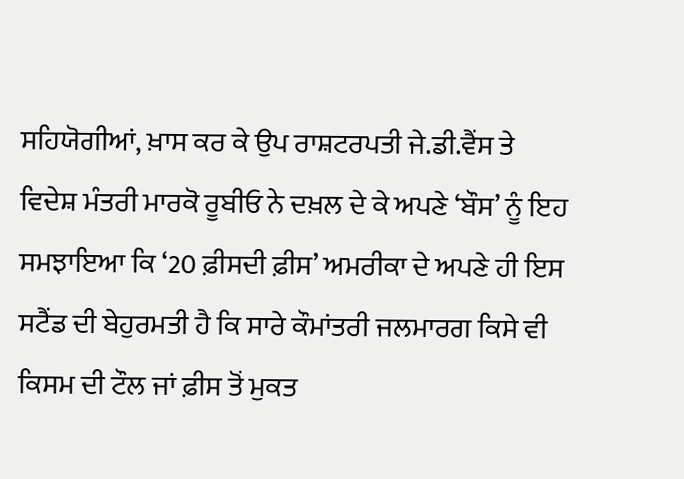ਸਹਿਯੋਗੀਆਂ, ਖ਼ਾਸ ਕਰ ਕੇ ਉਪ ਰਾਸ਼ਟਰਪਤੀ ਜੇ.ਡੀ.ਵੈਂਸ ਤੇ ਵਿਦੇਸ਼ ਮੰਤਰੀ ਮਾਰਕੋ ਰੂਬੀਓ ਨੇ ਦਖ਼ਲ ਦੇ ਕੇ ਅਪਣੇ ‘ਬੌਸ’ ਨੂੰ ਇਹ ਸਮਝਾਇਆ ਕਿ ‘20 ਫ਼ੀਸਦੀ ਫ਼ੀਸ’ ਅਮਰੀਕਾ ਦੇ ਅਪਣੇ ਹੀ ਇਸ ਸਟੈਂਡ ਦੀ ਬੇਹੁਰਮਤੀ ਹੈ ਕਿ ਸਾਰੇ ਕੌਮਾਂਤਰੀ ਜਲਮਾਰਗ ਕਿਸੇ ਵੀ ਕਿਸਮ ਦੀ ਟੌਲ ਜਾਂ ਫ਼ੀਸ ਤੋਂ ਮੁਕਤ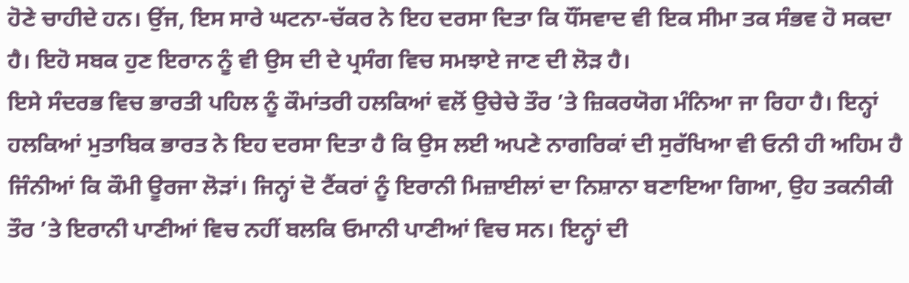ਹੋਣੇ ਚਾਹੀਦੇ ਹਨ। ਉਂਜ, ਇਸ ਸਾਰੇ ਘਟਨਾ-ਚੱਕਰ ਨੇ ਇਹ ਦਰਸਾ ਦਿਤਾ ਕਿ ਧੌਂਸਵਾਦ ਵੀ ਇਕ ਸੀਮਾ ਤਕ ਸੰਭਵ ਹੋ ਸਕਦਾ ਹੈ। ਇਹੋ ਸਬਕ ਹੁਣ ਇਰਾਨ ਨੂੰ ਵੀ ਉਸ ਦੀ ਦੇ ਪ੍ਰਸੰਗ ਵਿਚ ਸਮਝਾਏ ਜਾਣ ਦੀ ਲੋੜ ਹੈ।
ਇਸੇ ਸੰਦਰਭ ਵਿਚ ਭਾਰਤੀ ਪਹਿਲ ਨੂੰ ਕੌਮਾਂਤਰੀ ਹਲਕਿਆਂ ਵਲੋਂ ਉਚੇਚੇ ਤੌਰ ’ਤੇ ਜ਼ਿਕਰਯੋਗ ਮੰਨਿਆ ਜਾ ਰਿਹਾ ਹੈ। ਇਨ੍ਹਾਂ ਹਲਕਿਆਂ ਮੁਤਾਬਿਕ ਭਾਰਤ ਨੇ ਇਹ ਦਰਸਾ ਦਿਤਾ ਹੈ ਕਿ ਉਸ ਲਈ ਅਪਣੇ ਨਾਗਰਿਕਾਂ ਦੀ ਸੁਰੱਖਿਆ ਵੀ ਓਨੀ ਹੀ ਅਹਿਮ ਹੈ ਜਿੰਨੀਆਂ ਕਿ ਕੌਮੀ ਊਰਜਾ ਲੋੜਾਂ। ਜਿਨ੍ਹਾਂ ਦੋ ਟੈਂਕਰਾਂ ਨੂੰ ਇਰਾਨੀ ਮਿਜ਼ਾਈਲਾਂ ਦਾ ਨਿਸ਼ਾਨਾ ਬਣਾਇਆ ਗਿਆ, ਉਹ ਤਕਨੀਕੀ ਤੌਰ ’ਤੇ ਇਰਾਨੀ ਪਾਣੀਆਂ ਵਿਚ ਨਹੀਂ ਬਲਕਿ ਓਮਾਨੀ ਪਾਣੀਆਂ ਵਿਚ ਸਨ। ਇਨ੍ਹਾਂ ਦੀ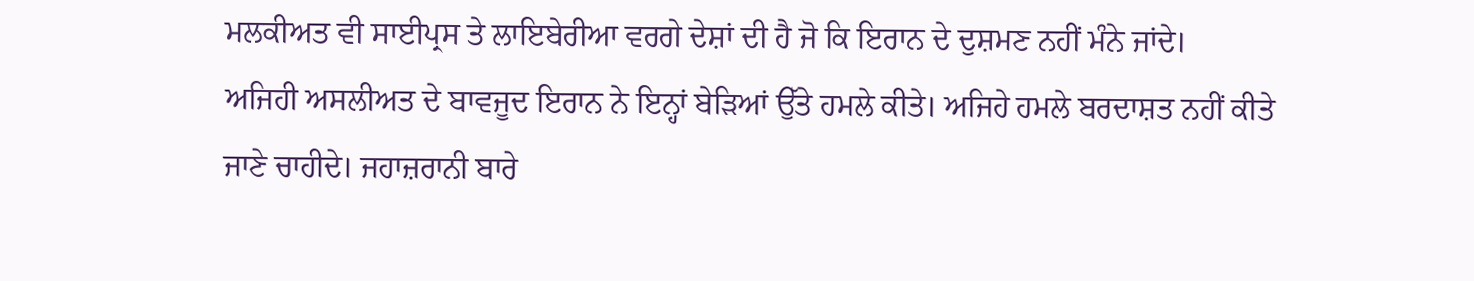ਮਲਕੀਅਤ ਵੀ ਸਾਈਪ੍ਰਸ ਤੇ ਲਾਇਬੇਰੀਆ ਵਰਗੇ ਦੇਸ਼ਾਂ ਦੀ ਹੈ ਜੋ ਕਿ ਇਰਾਨ ਦੇ ਦੁਸ਼ਮਣ ਨਹੀਂ ਮੰਨੇ ਜਾਂਦੇ।
ਅਜਿਹੀ ਅਸਲੀਅਤ ਦੇ ਬਾਵਜੂਦ ਇਰਾਨ ਨੇ ਇਨ੍ਹਾਂ ਬੇੜਿਆਂ ਉੱਤੇ ਹਮਲੇ ਕੀਤੇ। ਅਜਿਹੇ ਹਮਲੇ ਬਰਦਾਸ਼ਤ ਨਹੀਂ ਕੀਤੇ ਜਾਣੇ ਚਾਹੀਦੇ। ਜਹਾਜ਼ਰਾਨੀ ਬਾਰੇ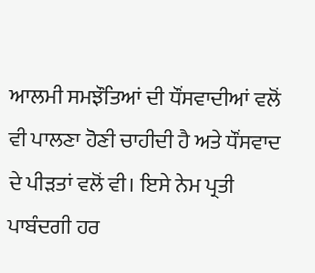ਆਲਮੀ ਸਮਝੌਤਿਆਂ ਦੀ ਧੌਂਸਵਾਦੀਆਂ ਵਲੋਂ ਵੀ ਪਾਲਣਾ ਹੋਣੀ ਚਾਹੀਦੀ ਹੈ ਅਤੇ ਧੌਂਸਵਾਦ ਦੇ ਪੀੜਤਾਂ ਵਲੋਂ ਵੀ। ਇਸੇ ਨੇਮ ਪ੍ਰਤੀ ਪਾਬੰਦਗੀ ਹਰ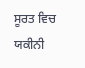ਸੂਰਤ ਵਿਚ ਯਕੀਨੀ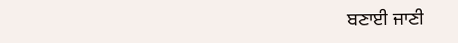ਬਣਾਈ ਜਾਣੀ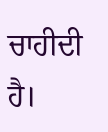ਚਾਹੀਦੀ ਹੈ।